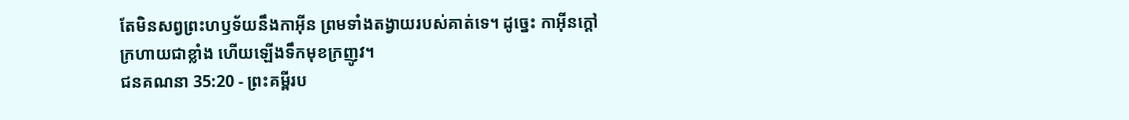តែមិនសព្វព្រះហឫទ័យនឹងកាអ៊ីន ព្រមទាំងតង្វាយរបស់គាត់ទេ។ ដូច្នេះ កាអ៊ីនក្តៅក្រហាយជាខ្លាំង ហើយឡើងទឹកមុខក្រញូវ។
ជនគណនា 35:20 - ព្រះគម្ពីរប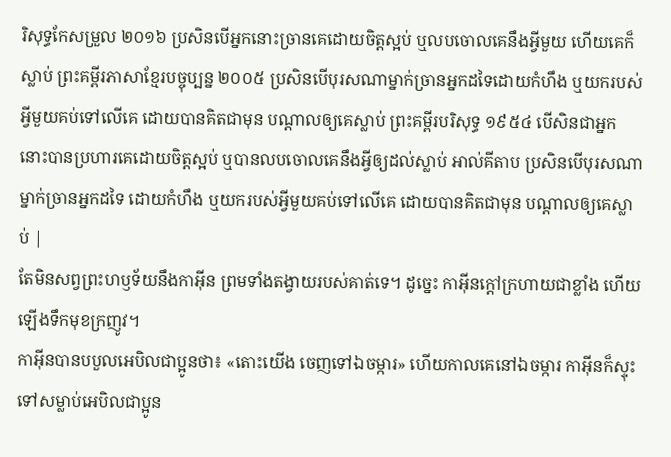រិសុទ្ធកែសម្រួល ២០១៦ ប្រសិនបើអ្នកនោះច្រានគេដោយចិត្តស្អប់ ឬលបចោលគេនឹងអ្វីមួយ ហើយគេក៏ស្លាប់ ព្រះគម្ពីរភាសាខ្មែរបច្ចុប្បន្ន ២០០៥ ប្រសិនបើបុរសណាម្នាក់ច្រានអ្នកដទៃដោយកំហឹង ឬយករបស់អ្វីមួយគប់ទៅលើគេ ដោយបានគិតជាមុន បណ្ដាលឲ្យគេស្លាប់ ព្រះគម្ពីរបរិសុទ្ធ ១៩៥៤ បើសិនជាអ្នកនោះបានប្រហារគេដោយចិត្តស្អប់ ឬបានលបចោលគេនឹងអ្វីឲ្យដល់ស្លាប់ អាល់គីតាប ប្រសិនបើបុរសណាម្នាក់ច្រានអ្នកដទៃ ដោយកំហឹង ឬយករបស់អ្វីមួយគប់ទៅលើគេ ដោយបានគិតជាមុន បណ្តាលឲ្យគេស្លាប់ |
តែមិនសព្វព្រះហឫទ័យនឹងកាអ៊ីន ព្រមទាំងតង្វាយរបស់គាត់ទេ។ ដូច្នេះ កាអ៊ីនក្តៅក្រហាយជាខ្លាំង ហើយឡើងទឹកមុខក្រញូវ។
កាអ៊ីនបានបបួលអេបិលជាប្អូនថា៖ «តោះយើង ចេញទៅឯចម្ការ» ហើយកាលគេនៅឯចម្ការ កាអ៊ីនក៏ស្ទុះទៅសម្លាប់អេបិលជាប្អូន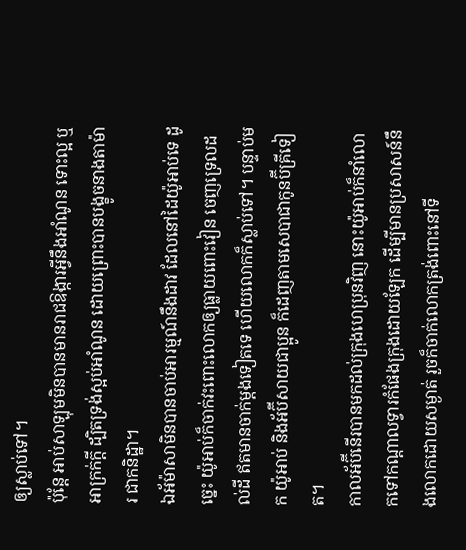ឲ្យស្លាប់ទៅ។
ប៉ុន្តែ អាប់សាឡុមមិនបានមានរាជឱង្ការអ្វីនឹងអាំណូន ទោះល្អ ឬអាក្រក់ក្តី ដ្បិតទ្រង់ស្អប់អាំណូន ដោយព្រោះបានបង្ខូចនាងតាម៉ារ ជាកនិដ្ឋា។
ឯអ័ម៉ាសាមិនបានចាប់អារម្មណ៍នឹងដាវ ដែលនៅដៃយ៉ូអាប់ទេ ដូច្នេះ យ៉ូអាប់ក៏ចាក់វះពោះលោកឲ្យធ្លាយពោះវៀន ចេញទ្រេលដល់ដី ឥតមានចាក់ម្តងទៀតទេ ហើយលោកក៏ស្លាប់ទៅ។ បន្ទាប់មក យ៉ូអាប់ និងអ័ប៊ីសាយជាប្អូន ក៏ដេញតាមសេបាជាកូនប៊ីគ្រីទៀត។
កាលអ័ប៊ីនើរបានមកដល់ក្រុងហេប្រុនវិញ នោះយ៉ូអាប់ក៏នាំលោកទៅកណ្ដាលទ្វារកំផែងក្រុងដោយឡែក ដើម្បីមានប្រសាសន៍នឹងលោកដោយសម្ងាត់ រួចក៏ចាក់លោកត្រង់ពោះនៅទី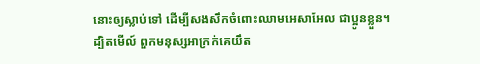នោះឲ្យស្លាប់ទៅ ដើម្បីសងសឹកចំពោះឈាមអេសាអែល ជាប្អូនខ្លួន។
ដ្បិតមើល៍ ពួកមនុស្សអាក្រក់គេយឹត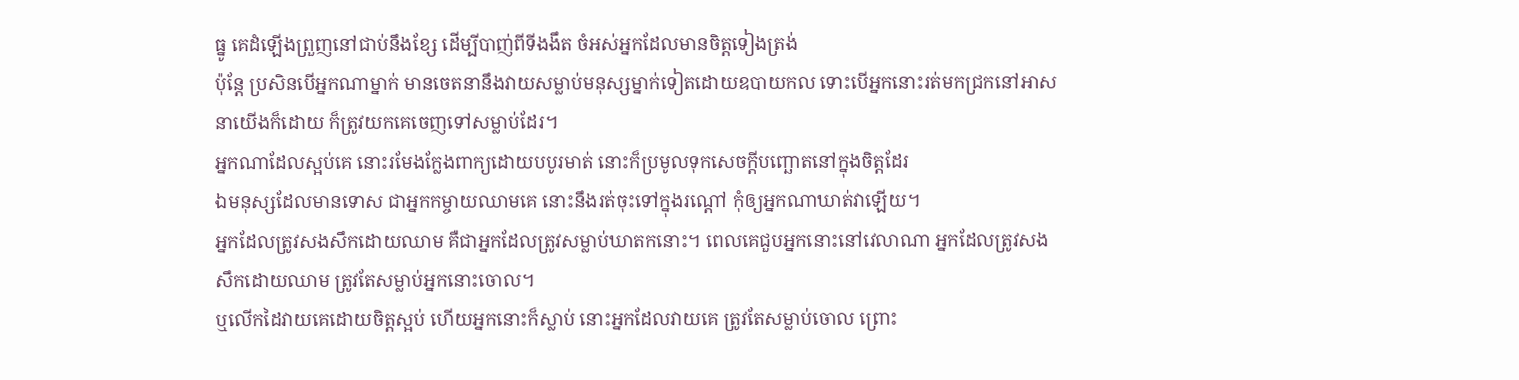ធ្នូ គេដំឡើងព្រួញនៅជាប់នឹងខ្សែ ដើម្បីបាញ់ពីទីងងឹត ចំអស់អ្នកដែលមានចិត្តទៀងត្រង់
ប៉ុន្តែ ប្រសិនបើអ្នកណាម្នាក់ មានចេតនានឹងវាយសម្លាប់មនុស្សម្នាក់ទៀតដោយឧបាយកល ទោះបើអ្នកនោះរត់មកជ្រកនៅអាសនាយើងក៏ដោយ ក៏ត្រូវយកគេចេញទៅសម្លាប់ដែរ។
អ្នកណាដែលស្អប់គេ នោះរមែងក្លែងពាក្យដោយបបូរមាត់ នោះក៏ប្រមូលទុកសេចក្ដីបញ្ឆោតនៅក្នុងចិត្តដែរ
ឯមនុស្សដែលមានទោស ជាអ្នកកម្ចាយឈាមគេ នោះនឹងរត់ចុះទៅក្នុងរណ្តៅ កុំឲ្យអ្នកណាឃាត់វាឡើយ។
អ្នកដែលត្រូវសងសឹកដោយឈាម គឺជាអ្នកដែលត្រូវសម្លាប់ឃាតកនោះ។ ពេលគេជួបអ្នកនោះនៅវេលាណា អ្នកដែលត្រូវសងសឹកដោយឈាម ត្រូវតែសម្លាប់អ្នកនោះចោល។
ឬលើកដៃវាយគេដោយចិត្តស្អប់ ហើយអ្នកនោះក៏ស្លាប់ នោះអ្នកដែលវាយគេ ត្រូវតែសម្លាប់ចោល ព្រោះ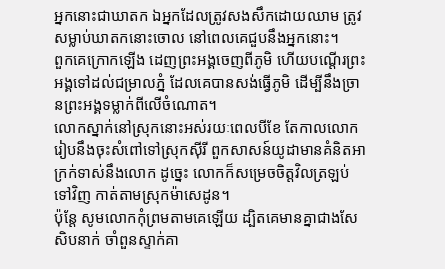អ្នកនោះជាឃាតក ឯអ្នកដែលត្រូវសងសឹកដោយឈាម ត្រូវសម្លាប់ឃាតកនោះចោល នៅពេលគេជួបនឹងអ្នកនោះ។
ពួកគេក្រោកឡើង ដេញព្រះអង្គចេញពីភូមិ ហើយបណ្តើរព្រះអង្គទៅដល់ជម្រាលភ្នំ ដែលគេបានសង់ធ្វើភូមិ ដើម្បីនឹងច្រានព្រះអង្គទម្លាក់ពីលើចំណោត។
លោកស្នាក់នៅស្រុកនោះអស់រយៈពេលបីខែ តែកាលលោករៀបនឹងចុះសំពៅទៅស្រុកស៊ីរី ពួកសាសន៍យូដាមានគំនិតអាក្រក់ទាស់នឹងលោក ដូច្នេះ លោកក៏សម្រេចចិត្តវិលត្រឡប់ទៅវិញ កាត់តាមស្រុកម៉ាសេដូន។
ប៉ុន្ដែ សូមលោកកុំព្រមតាមគេឡើយ ដ្បិតគេមានគ្នាជាងសែសិបនាក់ ចាំពួនស្ទាក់គា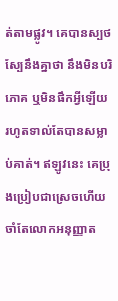ត់តាមផ្លូវ។ គេបានស្បថស្បែនឹងគ្នាថា នឹងមិនបរិភោគ ឬមិនផឹកអ្វីឡើយ រហូតទាល់តែបានសម្លាប់គាត់។ ឥឡូវនេះ គេប្រុងប្រៀបជាស្រេចហើយ ចាំតែលោកអនុញ្ញាត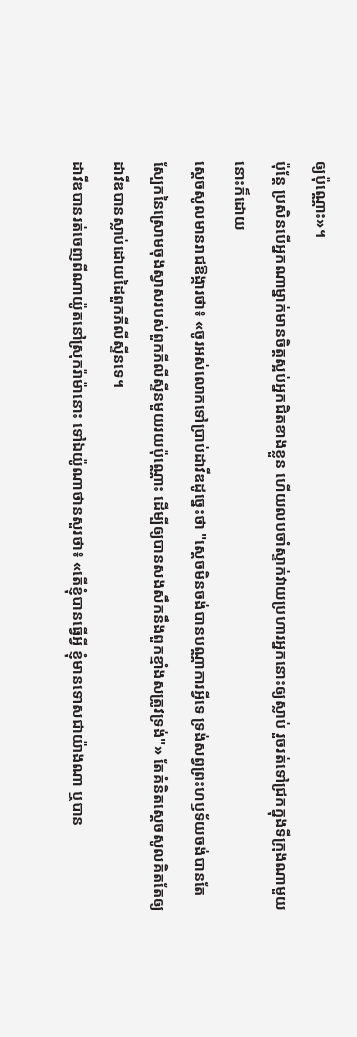ឲ្យប៉ុណ្ណោះ»។
ប៉ុន្តែ ប្រសិនបើអ្នកណាម្នាក់មានចិត្តស្អប់អ្នកជិតខាងខ្លួន ហើយលបចាំស្ទាក់វាយប្រហារអ្នកនោះឲ្យស្លាប់ រួចរត់ទៅជ្រកក្នុងទីក្រុងណាមួយនោះក៏ដោយ
ស្ដេចសូលមានរាជឱង្ការថា៖ «ចូរអស់លោកទៅប្រាប់ដាវីឌដូច្នេះថា "ស្តេចមិនចង់បានបណ្ណាការអ្វីទេ ទ្រង់សព្វព្រះហឫទ័យចង់បានតែស្បែកនៃស្រោមចុងស្វាសរបស់ពួកភីលីស្ទីនមួយរយប៉ុណ្ណោះ ដើម្បីឲ្យបានសងសឹកនឹងពួកខ្មាំងសត្រូវទ្រង់"» តែគំនិតស្ដេចសូលគិតតែឲ្យដាវីឌបានស្លាប់ដោយដៃពួកភីលីស្ទីនទេ។
ដាវីឌបានរត់ចេញពីណាយ៉ូតនៅស្រុករ៉ាម៉ានោះ ទៅឯយ៉ូណាថានសួរថា៖ «តើខ្ញុំបានធ្វើអ្វី ខ្ញុំមានទោសជាយ៉ាងណា ឬបាន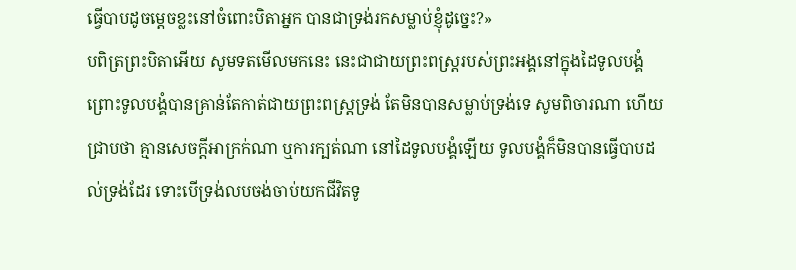ធ្វើបាបដូចម្តេចខ្លះនៅចំពោះបិតាអ្នក បានជាទ្រង់រកសម្លាប់ខ្ញុំដូច្នេះ?»
បពិត្រព្រះបិតាអើយ សូមទតមើលមកនេះ នេះជាជាយព្រះពស្ត្ររបស់ព្រះអង្គនៅក្នុងដៃទូលបង្គំ ព្រោះទូលបង្គំបានគ្រាន់តែកាត់ជាយព្រះពស្ត្រទ្រង់ តែមិនបានសម្លាប់ទ្រង់ទេ សូមពិចារណា ហើយជ្រាបថា គ្មានសេចក្ដីអាក្រក់ណា ឬការក្បត់ណា នៅដៃទូលបង្គំឡើយ ទូលបង្គំក៏មិនបានធ្វើបាបដល់ទ្រង់ដែរ ទោះបើទ្រង់លបចង់ចាប់យកជីវិតទូ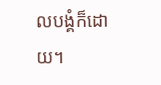លបង្គំក៏ដោយ។